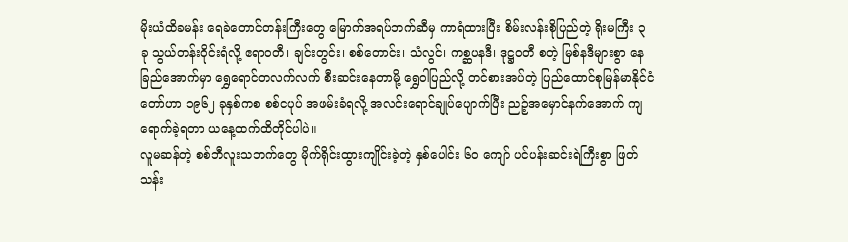မိုးယံထိခမန်း ရေခဲတောင်တန်းကြီးတွေ မြောက်အရပ်ဘက်ဆီမှ ကာရံထားပြီး စိမ်းလန်းစိုပြည်တဲ့ ရိုးမကြီး ၃ ခု သွယ်တန်းဝိုင်းရံလို့ ဧရာဝတီ၊ ချင်းတွင်း၊ စစ်တောင်း၊ သံလွင်၊ ကစ္ဆပနဒီ၊ ဒုဋ္ဌဝတီ စတဲ့ မြစ်နဒီများစွာ နေခြည်အောက်မှာ ရွှေရောင်တလက်လက် စီးဆင်းနေတာမို့ ရွှေဝါပြည်လို့ တင်စားအပ်တဲ့ ပြည်ထောင်စုမြန်မာနိုင်ငံတော်ဟာ ၁၉၆၂ ခုနှစ်ကစ စစ်ငပုပ် အဖမ်းခံရလို့ အလင်းရောင်ချုပ်ပျောက်ပြီး ညဉ့်အမှောင်နက်အောက် ကျရောက်ခဲ့ရတာ ယနေ့ထက်ထိတိုင်ပါပဲ။
လူမဆန်တဲ့ စစ်ဘီလူးသဘက်တွေ မိုက်ရိုင်းထွားကျိုင်းခဲ့တဲ့ နှစ်ပေါင်း ၆၀ ကျော် ပင်ပန်းဆင်းရဲကြီးစွာ ဖြတ်သန်း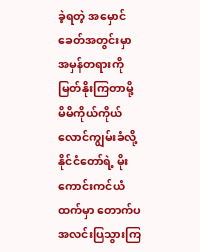ခဲ့ရတဲ့ အမှောင်ခေတ်အတွင်းမှာ အမှန်တရားကို မြတ်နိုးကြတာမို့ မိမိကိုယ်ကိုယ် လောင်ကျွမ်းခံလို့ နိုင်ငံတော်ရဲ့ မိုးကောင်းကင်ယံထက်မှာ တောက်ပ အလင်းပြသွားကြ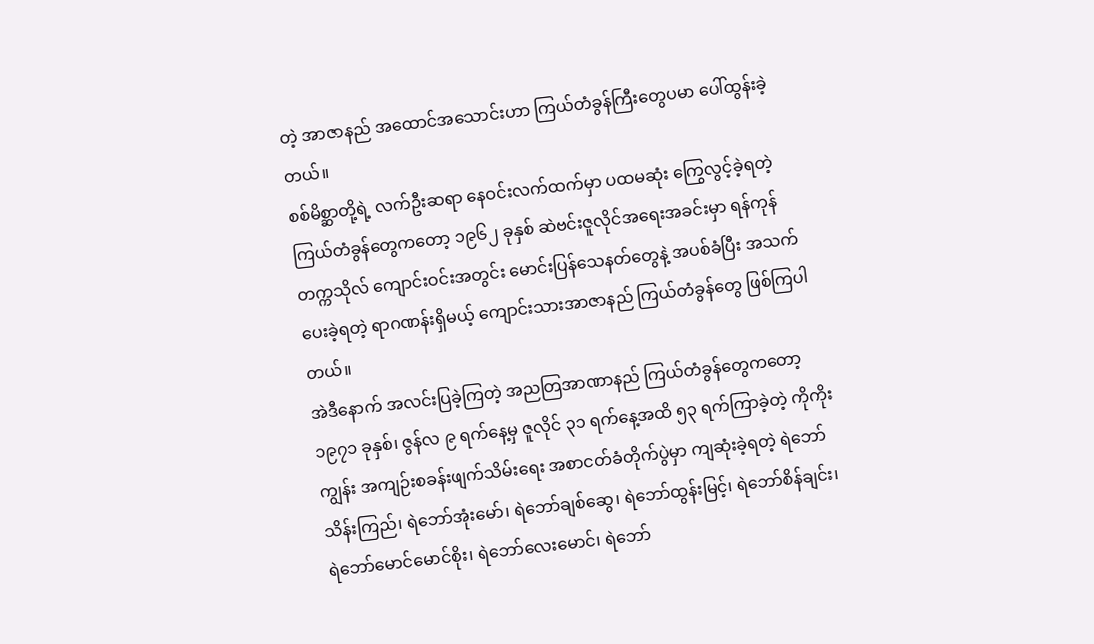တဲ့ အာဇာနည် အထောင်အသောင်းဟာ ကြယ်တံခွန်ကြီးတွေပမာ ပေါ်ထွန်းခဲ့တယ်။
စစ်မိစ္ဆာတို့ရဲ့ လက်ဦးဆရာ နေဝင်းလက်ထက်မှာ ပထမဆုံး ကြွေလွင့်ခဲ့ရတဲ့ ကြယ်တံခွန်တွေကတော့ ၁၉၆၂ ခုနှစ် ဆဲဗင်းဇူလိုင်အရေးအခင်းမှာ ရန်ကုန်တက္ကသိုလ် ကျောင်းဝင်းအတွင်း မောင်းပြန်သေနတ်တွေနဲ့ အပစ်ခံပြီး အသက်ပေးခဲ့ရတဲ့ ရာဂဏန်းရှိမယ့် ကျောင်းသားအာဇာနည် ကြယ်တံခွန်တွေ ဖြစ်ကြပါတယ်။
အဲဒီနောက် အလင်းပြခဲ့ကြတဲ့ အညတြအာဏာနည် ကြယ်တံခွန်တွေကတော့ ၁၉၇၁ ခုနှစ်၊ ဇွန်လ ၉ ရက်နေ့မှ ဇူလိုင် ၃၁ ရက်နေ့အထိ ၅၃ ရက်ကြာခဲ့တဲ့ ကိုကိုးကျွန်း အကျဉ်းစခန်းဖျက်သိမ်းရေး အစာငတ်ခံတိုက်ပွဲမှာ ကျဆုံးခဲ့ရတဲ့ ရဲဘော်သိန်းကြည်၊ ရဲဘော်အုံးမော်၊ ရဲဘော်ချစ်ဆွေ၊ ရဲဘော်ထွန်းမြင့်၊ ရဲဘော်စိန်ချင်း၊ ရဲဘော်မောင်မောင်စိုး၊ ရဲဘော်လေးမောင်၊ ရဲဘော်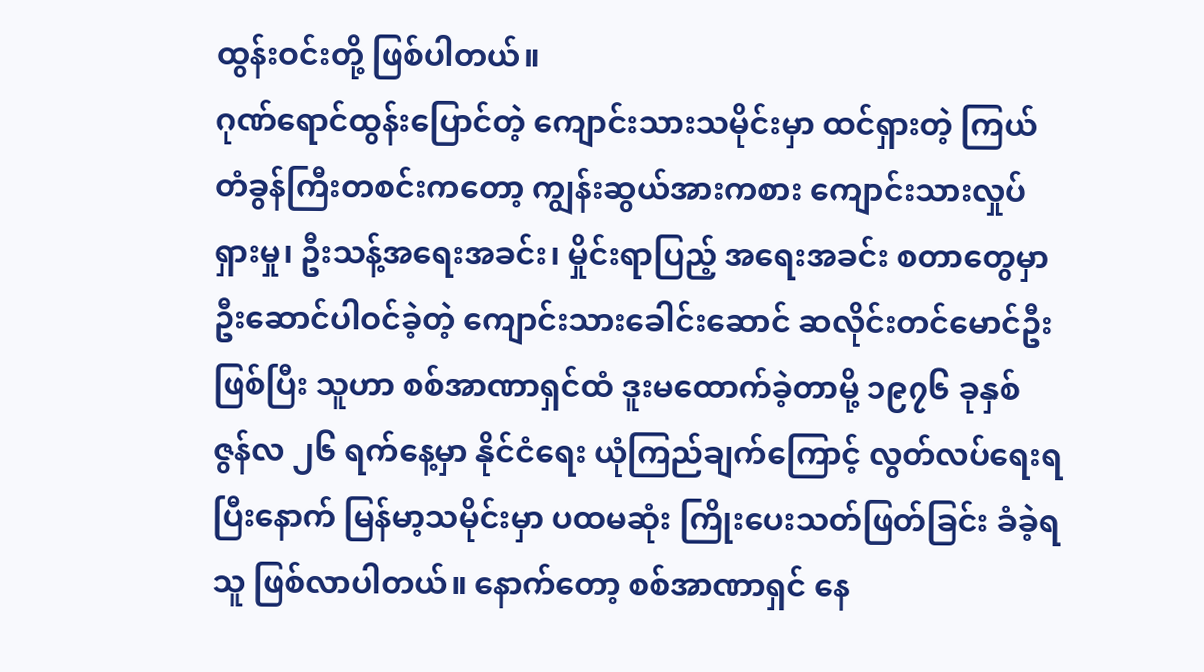ထွန်းဝင်းတို့ ဖြစ်ပါတယ်။
ဂုဏ်ရောင်ထွန်းပြောင်တဲ့ ကျောင်းသားသမိုင်းမှာ ထင်ရှားတဲ့ ကြယ်တံခွန်ကြီးတစင်းကတော့ ကျွန်းဆွယ်အားကစား ကျောင်းသားလှုပ်ရှားမှု၊ ဦးသန့်အရေးအခင်း၊ မှိုင်းရာပြည့် အရေးအခင်း စတာတွေမှာ ဦးဆောင်ပါဝင်ခဲ့တဲ့ ကျောင်းသားခေါင်းဆောင် ဆလိုင်းတင်မောင်ဦးဖြစ်ပြီး သူဟာ စစ်အာဏာရှင်ထံ ဒူးမထောက်ခဲ့တာမို့ ၁၉၇၆ ခုနှစ် ဇွန်လ ၂၆ ရက်နေ့မှာ နိုင်ငံရေး ယုံကြည်ချက်ကြောင့် လွတ်လပ်ရေးရပြီးနောက် မြန်မာ့သမိုင်းမှာ ပထမဆုံး ကြိုးပေးသတ်ဖြတ်ခြင်း ခံခဲ့ရသူ ဖြစ်လာပါတယ်။ နောက်တော့ စစ်အာဏာရှင် နေ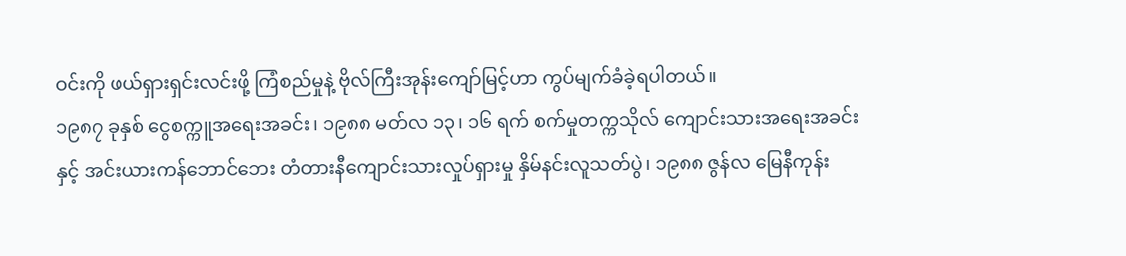ဝင်းကို ဖယ်ရှားရှင်းလင်းဖို့ ကြံစည်မှုနဲ့ ဗိုလ်ကြီးအုန်းကျော်မြင့်ဟာ ကွပ်မျက်ခံခဲ့ရပါတယ်။
၁၉၈၇ ခုနှစ် ငွေစက္ကူအရေးအခင်း၊ ၁၉၈၈ မတ်လ ၁၃၊ ၁၆ ရက် စက်မှုတက္ကသိုလ် ကျောင်းသားအရေးအခင်းနှင့် အင်းယားကန်ဘောင်ဘေး တံတားနီကျောင်းသားလှုပ်ရှားမှု နှိမ်နင်းလူသတ်ပွဲ၊ ၁၉၈၈ ဇွန်လ မြေနီကုန်း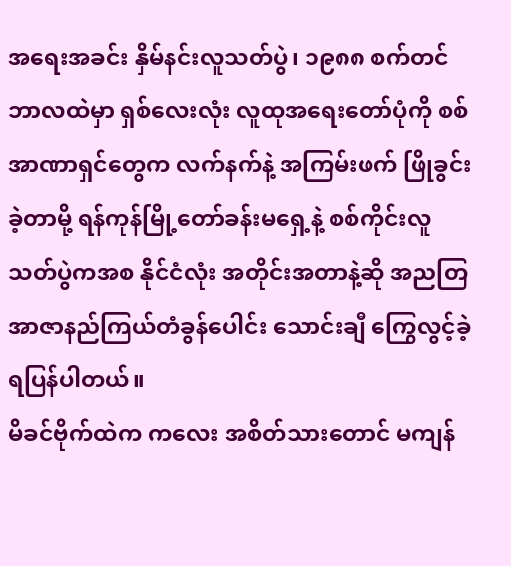အရေးအခင်း နှိမ်နင်းလူသတ်ပွဲ၊ ၁၉၈၈ စက်တင်ဘာလထဲမှာ ရှစ်လေးလုံး လူထုအရေးတော်ပုံကို စစ်အာဏာရှင်တွေက လက်နက်နဲ့ အကြမ်းဖက် ဖြိုခွင်းခဲ့တာမို့ ရန်ကုန်မြို့တော်ခန်းမရှေ့နဲ့ စစ်ကိုင်းလူသတ်ပွဲကအစ နိုင်ငံလုံး အတိုင်းအတာနဲ့ဆို အညတြ အာဇာနည်ကြယ်တံခွန်ပေါင်း သောင်းချီ ကြွေလွင့်ခဲ့ရပြန်ပါတယ်။
မိခင်ဗိုက်ထဲက ကလေး အစိတ်သားတောင် မကျန်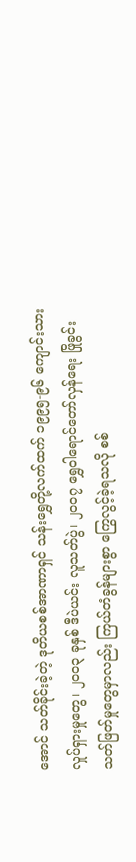အောင် သတ်ခိုင်းခဲ့တဲ့ ဒုတိယစစ်အာဏာရှင် သန်းရွှေတို့လက်ထက် ၁၉၉၅-၉၆ ကျောင်းသားလှုပ်ရှားမှုတွေ၊ ၂၀၀၃ ခုနှစ် ဒီပဲယင်း လူသတ်ပွဲ၊ ၂၀၀၇ ရွှေဝါရောင်တော်လှန်ရေး ဖြိုခွင်းသတ်ဖြတ်မှုတွေမှာလည်း ကြယ်တံခွန်များစွာ ကြွေလွင့်ခဲ့ရသလို စစ်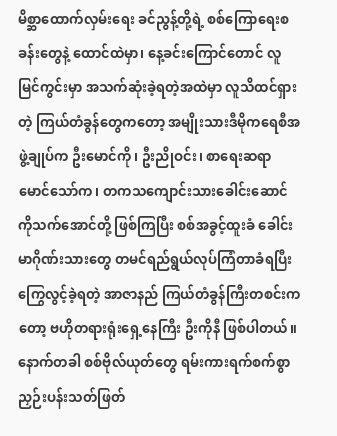မိစ္ဆာထောက်လှမ်းရေး ခင်ညွန့်တို့ရဲ့ စစ်ကြောရေးစခန်းတွေနဲ့ ထောင်ထဲမှာ၊ နေ့ခင်းကြောင်တောင် လူမြင်ကွင်းမှာ အသက်ဆုံးခဲ့ရတဲ့အထဲမှာ လူသိထင်ရှားတဲ့ ကြယ်တံခွန်တွေကတော့ အမျိုးသားဒီမိုကရေစီအဖွဲ့ချုပ်က ဦးမောင်ကို၊ ဦးညိုဝင်း၊ စာရေးဆရာ မောင်သော်က၊ တကသကျောင်းသားခေါင်းဆောင် ကိုသက်အောင်တို့ ဖြစ်ကြပြီး စစ်အခွင့်ထူးခံ ခေါင်းမာဂိုဏ်းသားတွေ တမင်ရည်ရွယ်လုပ်ကြံတာခံရပြီး ကြွေလွင့်ခဲ့ရတဲ့ အာဇာနည် ကြယ်တံခွန်ကြီးတစင်းကတော့ ဗဟိုတရားရုံးရှေ့နေကြီး ဦးကိုနီ ဖြစ်ပါတယ်။ နောက်တခါ စစ်ဗိုလ်ယုတ်တွေ ရမ်းကားရက်စက်စွာ ညှဉ်းပန်းသတ်ဖြတ်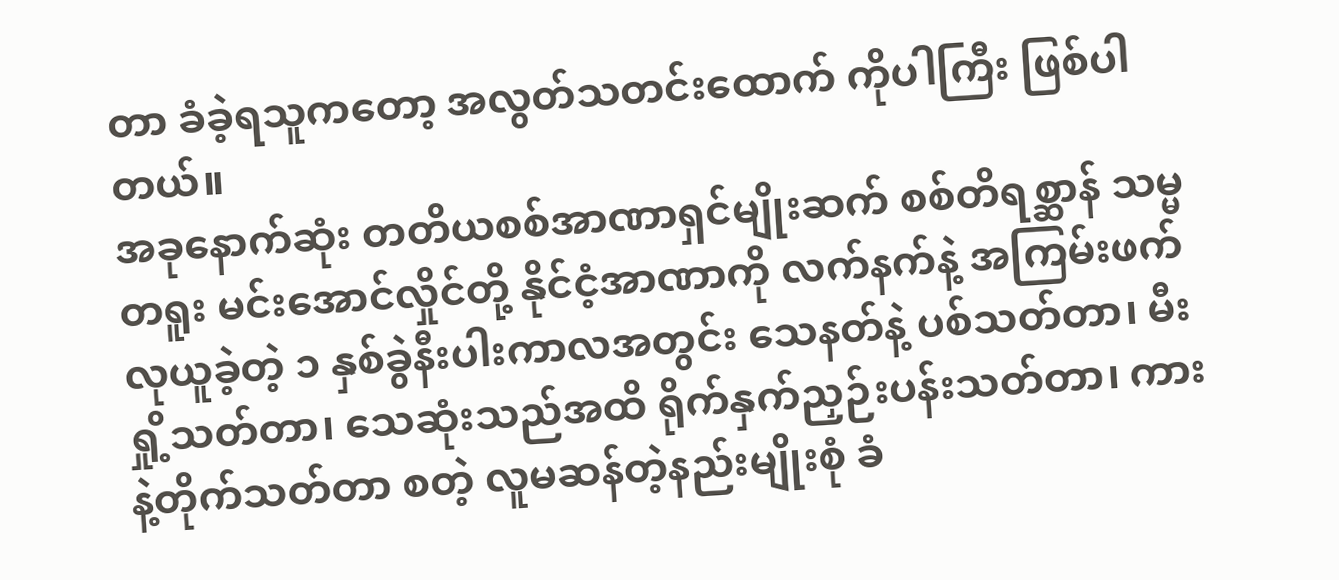တာ ခံခဲ့ရသူကတော့ အလွတ်သတင်းထောက် ကိုပါကြီး ဖြစ်ပါတယ်။
အခုနောက်ဆုံး တတိယစစ်အာဏာရှင်မျိုးဆက် စစ်တိရစ္ဆာန် သမ္မတရူး မင်းအောင်လှိုင်တို့ နိုင်ငံ့အာဏာကို လက်နက်နဲ့ အကြမ်းဖက်လုယူခဲ့တဲ့ ၁ နှစ်ခွဲနီးပါးကာလအတွင်း သေနတ်နဲ့ ပစ်သတ်တာ၊ မီးရှို့သတ်တာ၊ သေဆုံးသည်အထိ ရိုက်နှက်ညှဉ်းပန်းသတ်တာ၊ ကားနဲ့တိုက်သတ်တာ စတဲ့ လူမဆန်တဲ့နည်းမျိုးစုံ ခံ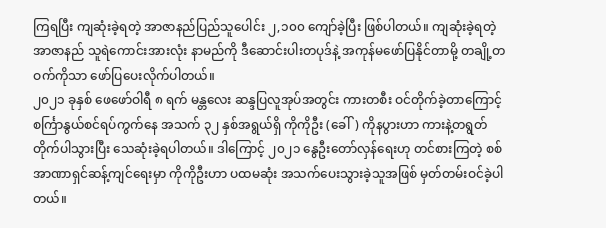ကြရပြီး ကျဆုံးခဲ့ရတဲ့ အာဇာနည်ပြည်သူပေါင်း ၂,၁၀၀ ကျော်ခဲ့ပြီး ဖြစ်ပါတယ်။ ကျဆုံးခဲ့ရတဲ့ အာဇာနည် သူရဲကောင်းအားလုံး နာမည်ကို ဒီဆောင်းပါးတပုဒ်နဲ့ အကုန်မဖော်ပြနိုင်တာမို့ တချို့တဝက်ကိုသာ ဖော်ပြပေးလိုက်ပါတယ်။
၂၀၂၁ ခုနှစ် ဖေဖော်ဝါရီ ၈ ရက် မန္တလေး ဆန္ဒပြလူအုပ်အတွင်း ကားတစီး ဝင်တိုက်ခဲ့တာကြောင့် စင်္ကြာနွယ်စင်ရပ်ကွက်နေ အသက် ၃၂ နှစ်အရွယ်ရှိ ကိုကိုဦး (ခေါ်) ကိုနပွားဟာ ကားနဲ့တရွတ်တိုက်ပါသွားပြီး သေဆုံးခဲ့ရပါတယ်။ ဒါကြောင့် ၂၀၂၁ နွေဦးတော်လှန်ရေးဟု တင်စားကြတဲ့ စစ်အာဏာရှင်ဆန့်ကျင်ရေးမှာ ကိုကိုဦးဟာ ပထမဆုံး အသက်ပေးသွားခဲ့သူအဖြစ် မှတ်တမ်းဝင်ခဲ့ပါတယ်။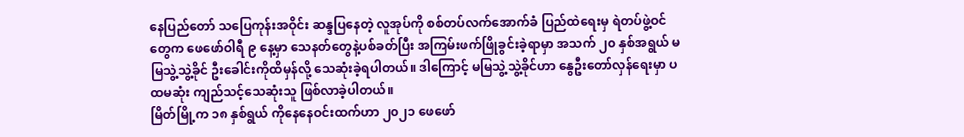နေပြည်တော် သပြေကုန်းအဝိုင်း ဆန္ဒပြနေတဲ့ လူအုပ်ကို စစ်တပ်လက်အောက်ခံ ပြည်ထဲရေးမှ ရဲတပ်ဖွဲ့ဝင်တွေက ဖေဖော်ဝါရီ ၉ နေ့မှာ သေနတ်တွေနဲ့ပစ်ခတ်ပြီး အကြမ်းဖက်ဖြိုခွင်းခဲ့ရာမှာ အသက် ၂၀ နှစ်အရွယ် မမြသွဲ့သွဲ့ခိုင် ဦးခေါင်းကိုထိမှန်လို့ သေဆုံးခဲ့ရပါတယ်။ ဒါကြောင့် မမြသွဲ့သွဲ့ခိုင်ဟာ နွေဦးတော်လှန်ရေးမှာ ပထမဆုံး ကျည်သင့်သေဆုံးသူ ဖြစ်လာခဲ့ပါတယ်။
မြိတ်မြို့က ၁၈ နှစ်ရွယ် ကိုနေနေဝင်းထက်ဟာ ၂၀၂၁ ဖေဖော်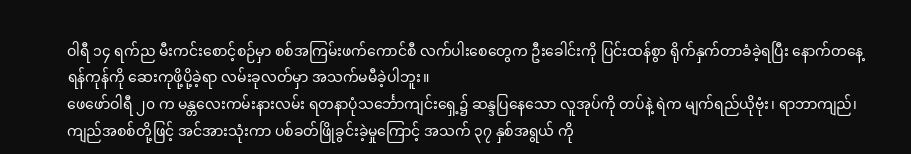ဝါရီ ၁၄ ရက်ည မီးကင်းစောင့်စဉ်မှာ စစ်အကြမ်းဖက်ကောင်စီ လက်ပါးစေတွေက ဦးခေါင်းကို ပြင်းထန်စွာ ရိုက်နှက်တာခံခဲ့ရပြီး နောက်တနေ့ ရန်ကုန်ကို ဆေးကုဖို့ပို့ခဲ့ရာ လမ်းခုလတ်မှာ အသက်မမီခဲ့ပါဘူး။
ဖေဖော်ဝါရီ ၂၀ က မန္တလေးကမ်းနားလမ်း ရတနာပုံသင်္ဘောကျင်းရှေ့၌ ဆန္ဒပြနေသော လူအုပ်ကို တပ်နဲ့ ရဲက မျက်ရည်ယိုဗုံး၊ ရာဘာကျည်၊ ကျည်အစစ်တို့ဖြင့် အင်အားသုံးကာ ပစ်ခတ်ဖြိုခွင်းခဲ့မှုကြောင့် အသက် ၃၇ နှစ်အရွယ် ကို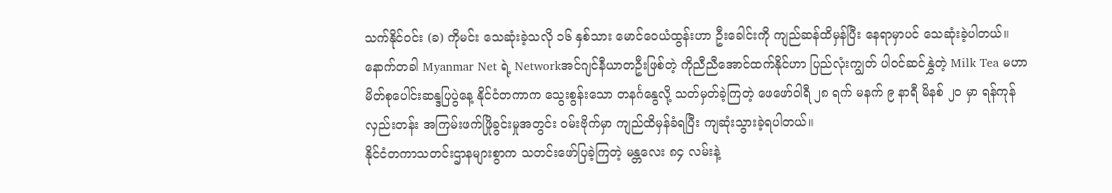သက်နိုင်ဝင်း (ခ) ကိုမင်း သေဆုံးခဲ့သလို ၁၆ နှစ်သား မောင်ဝေယံထွန်းဟာ ဦးခေါင်းကို ကျည်ဆန်ထိမှန်ပြီး နေရာမှာပင် သေဆုံးခဲ့ပါတယ်။
နောက်တခါ Myanmar Net ရဲ့ Networkအင်ဂျင်နီယာတဦးဖြစ်တဲ့ ကိုညီညီအောင်ထက်နိုင်ဟာ ပြည်လုံးကျွတ် ပါဝင်ဆင်နွှဲတဲ့ Milk Tea မဟာမိတ်စုပေါင်းဆန္ဒပြပွဲနေ့ နိုင်ငံတကာက သွေးစွန်းသော တနင်္ဂနွေလို့ သတ်မှတ်ခဲ့ကြတဲ့ ဖေဖော်ဝါရီ ၂၈ ရက် မနက် ၉ နာရီ မိနစ် ၂၀ မှာ ရန်ကုန် လှည်းတန်း အကြမ်းဖက်ဖြိုခွင်းမှုအတွင်း ဝမ်းဗိုက်မှာ ကျည်ထိမှန်ခံရပြီး ကျဆုံးသွားခဲ့ရပါတယ်။
နိုင်ငံတကာသတင်းဌာနများစွာက သတင်းဖော်ပြခဲ့ကြတဲ့ မန္တလေး ၈၄ လမ်းနဲ့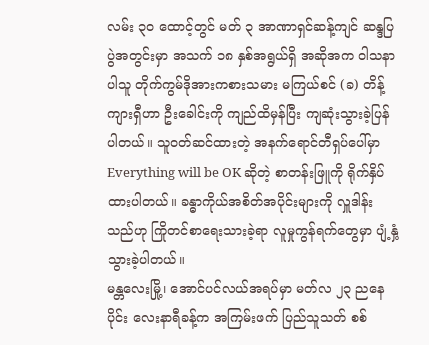လမ်း ၃၀ ထောင့်တွင် မတ် ၃ အာဏာရှင်ဆန့်ကျင် ဆန္ဒပြပွဲအတွင်းမှာ အသက် ၁၈ နှစ်အရွယ်ရှိ အဆိုအက ဝါသနာပါသူ တိုက်ကွမ်ဒိုအားကစားသမား မကြယ်စင် (ခ) တိန့်ကျားရှီဟာ ဦးခေါင်းကို ကျည်ထိမှန်ပြီး ကျဆုံးသွားခဲ့ပြန်ပါတယ်။ သူဝတ်ဆင်ထားတဲ့ အနက်ရောင်တီရှပ်ပေါ်မှာ Everything will be OK ဆိုတဲ့ စာတန်းဖြူကို ရိုက်နှိပ်ထားပါတယ်။ ခန္ဓာကိုယ်အစိတ်အပိုင်းများကို လှူဒါန်းသည်ဟု ကြိုတင်စာရေးသားခဲ့ရာ လူမှုကွန်ရက်တွေမှာ ပျံ့နှံ့သွားခဲ့ပါတယ်။
မန္တလေးမြို့၊ အောင်ပင်လယ်အရပ်မှာ မတ်လ ၂၃ ညနေပိုင်း လေးနာရီခန့်က အကြမ်းဖက် ပြည်သူသတ် စစ်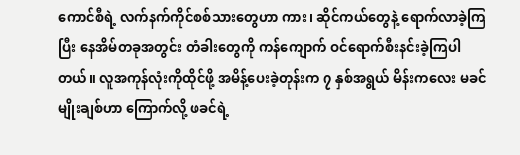ကောင်စီရဲ့ လက်နက်ကိုင်စစ်သားတွေဟာ ကား၊ ဆိုင်ကယ်တွေနဲ့ ရောက်လာခဲ့ကြပြီး နေအိမ်တခုအတွင်း တံခါးတွေကို ကန်ကျောက် ဝင်ရောက်စီးနင်းခဲ့ကြပါတယ်။ လူအကုန်လုံးကိုထိုင်ဖို့ အမိန့်ပေးခဲ့တုန်းက ၇ နှစ်အရွယ် မိန်းကလေး မခင်မျိုးချစ်ဟာ ကြောက်လို့ ဖခင်ရဲ့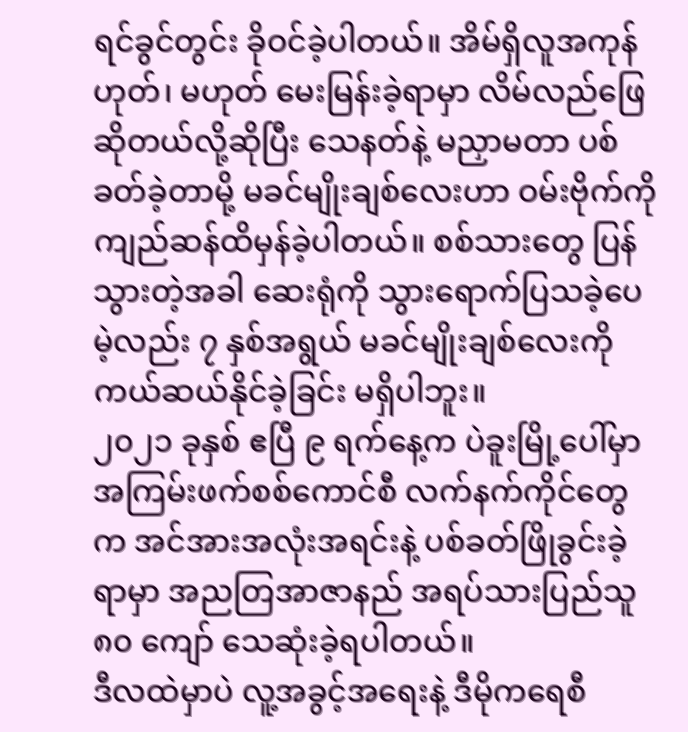ရင်ခွင်တွင်း ခိုဝင်ခဲ့ပါတယ်။ အိမ်ရှိလူအကုန် ဟုတ်၊ မဟုတ် မေးမြန်းခဲ့ရာမှာ လိမ်လည်ဖြေဆိုတယ်လို့ဆိုပြီး သေနတ်နဲ့ မညှာမတာ ပစ်ခတ်ခဲ့တာမို့ မခင်မျိုးချစ်လေးဟာ ဝမ်းဗိုက်ကို ကျည်ဆန်ထိမှန်ခဲ့ပါတယ်။ စစ်သားတွေ ပြန်သွားတဲ့အခါ ဆေးရုံကို သွားရောက်ပြသခဲ့ပေမဲ့လည်း ၇ နှစ်အရွယ် မခင်မျိုးချစ်လေးကို ကယ်ဆယ်နိုင်ခဲ့ခြင်း မရှိပါဘူး။
၂၀၂၁ ခုနှစ် ဧပြီ ၉ ရက်နေ့က ပဲခူးမြို့ပေါ်မှာ အကြမ်းဖက်စစ်ကောင်စီ လက်နက်ကိုင်တွေက အင်အားအလုံးအရင်းနဲ့ ပစ်ခတ်ဖြိုခွင်းခဲ့ရာမှာ အညတြအာဇာနည် အရပ်သားပြည်သူ ၈၀ ကျော် သေဆုံးခဲ့ရပါတယ်။
ဒီလထဲမှာပဲ လူ့အခွင့်အရေးနဲ့ ဒီမိုကရေစီ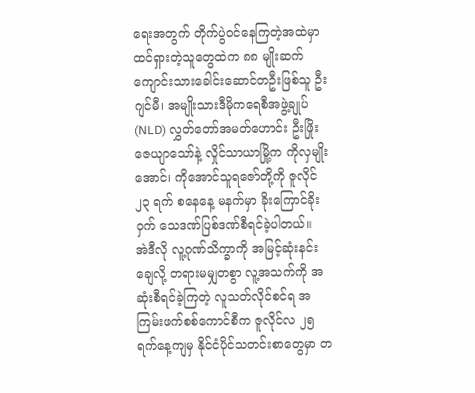ရေးအတွက် တိုက်ပွဲဝင်နေကြတဲ့အထဲမှာ ထင်ရှားတဲ့သူတွေထဲက ၈၈ မျိုးဆက် ကျောင်းသားခေါင်းဆောင်တဦးဖြစ်သူ ဦးဂျင်မီ၊ အမျိုးသားဒီမိုကရေစီအဖွဲ့ချုပ် (NLD) လွှတ်တော်အမတ်ဟောင်း ဦးဖြိုးဇေယျာသော်နဲ့ လှိုင်သာယာမြို့က ကိုလှမျိုးအောင်၊ ကိုအောင်သူရဇော်တို့ကို ဇူလိုင် ၂၃ ရက် စနေနေ့ မနက်မှာ ခိုးကြောင်ခိုးဝှက် သေဒဏ်ပြစ်ဒဏ်စီရင်ခဲ့ပါတယ်။
အဲဒီလို လူ့ဂုဏ်သိက္ခာကို အမြင့်ဆုံးနင်းချေလို့ တရားမမျှတစွာ လူ့အသက်ကို အဆုံးစီရင်ခဲ့ကြတဲ့ လူသတ်လိုင်စင်ရ အကြမ်းဖက်စစ်ကောင်စီက ဇူလိုင်လ ၂၅ ရက်နေ့ကျမှ နိုင်ငံပိုင်သတင်းစာတွေမှာ တ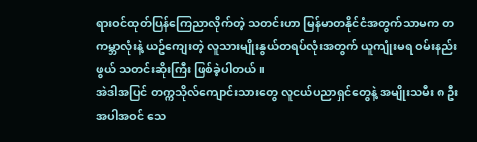ရားဝင်ထုတ်ပြန်ကြေညာလိုက်တဲ့ သတင်းဟာ မြန်မာတနိုင်ငံအတွက်သာမက တကမ္ဘာလုံးနဲ့ ယဥ်ကျေးတဲ့ လူသားမျိုးနွယ်တရပ်လုံးအတွက် ယူကျုံးမရ ဝမ်းနည်းဖွယ် သတင်းဆိုးကြီး ဖြစ်ခဲ့ပါတယ်။
အဲဒါအပြင် တက္ကသိုလ်ကျောင်းသားတွေ လူငယ်ပညာရှင်တွေနဲ့ အမျိုးသမီး ၈ ဦး အပါအဝင် သေ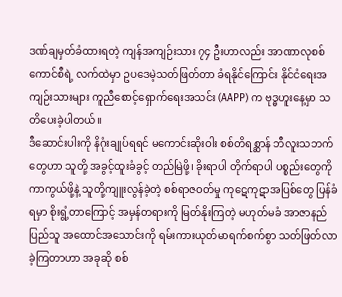ဒဏ်ချမှတ်ခံထားရတဲ့ ကျန်အကျဉ်းသား ၇၄ ဦးဟာလည်း အာဏာလုစစ်ကောင်စီရဲ့ လက်ထဲမှာ ဥပဒေမဲ့သတ်ဖြတ်တာ ခံရနိုင်ကြောင်း နိုင်ငံရေးအကျဉ်းသားများ ကူညီစောင့်ရှောက်ရေးအသင်း (AAPP) က ဗုဒ္ဓဟူးနေ့မှာ သတိပေးခဲ့ပါတယ်။
ဒီဆောင်းပါးကို နိဂုံးချုပ်ရရင် မကောင်းဆိုးဝါး စစ်တိရစ္ဆာန် ဘီလူးသဘက်တွေဟာ သူတို့ အခွင့်ထူးခံခွင့် တည်မြဲဖို့၊ ခိုးရာပါ တိုက်ရာပါ ပစ္စည်းတွေကို ကာကွယ်ဖို့နဲ့ သူတို့ကျူးလွန်ခဲ့တဲ့ စစ်ရာဇဝတ်မှု ကုဋေကုဋာအပြစ်တွေ ပြန်ခံရမှာ စိုးရွံ့တာကြောင့် အမှန်တရားကို မြတ်နိုးကြတဲ့ မဟုတ်မခံ အာဇာနည်ပြည်သူ အထောင်အသောင်းကို ရမ်းကားယုတ်မာရက်စက်စွာ သတ်ဖြတ်လာခဲ့ကြတာဟာ အခုဆို စစ်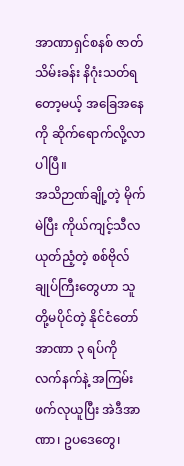အာဏာရှင်စနစ် ဇာတ်သိမ်းခန်း နိဂုံးသတ်ရတော့မယ့် အခြေအနေကို ဆိုက်ရောက်လို့လာပါပြီ။
အသိဉာဏ်ချို့တဲ့ မိုက်မဲပြီး ကိုယ်ကျင့်သီလ ယုတ်ညံ့တဲ့ စစ်ဗိုလ်ချုပ်ကြီးတွေဟာ သူတို့မပိုင်တဲ့ နိုင်ငံတော်အာဏာ ၃ ရပ်ကို လက်နက်နဲ့ အကြမ်းဖက်လုယူပြီး အဲဒီအာဏာ၊ ဥပဒေတွေ၊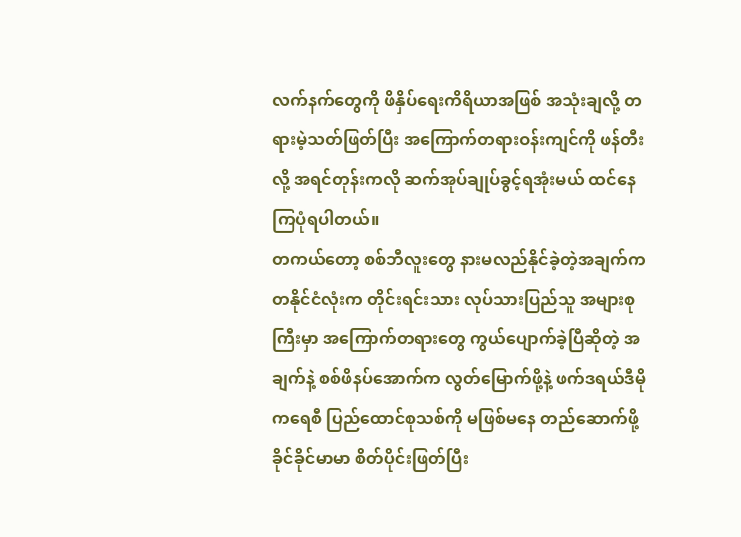လက်နက်တွေကို ဖိနှိပ်ရေးကိရိယာအဖြစ် အသုံးချလို့ တရားမဲ့သတ်ဖြတ်ပြီး အကြောက်တရားဝန်းကျင်ကို ဖန်တီးလို့ အရင်တုန်းကလို ဆက်အုပ်ချုပ်ခွင့်ရအုံးမယ် ထင်နေကြပုံရပါတယ်။
တကယ်တော့ စစ်ဘီလူးတွေ နားမလည်နိုင်ခဲ့တဲ့အချက်က တနိုင်ငံလုံးက တိုင်းရင်းသား လုပ်သားပြည်သူ အများစုကြီးမှာ အကြောက်တရားတွေ ကွယ်ပျောက်ခဲ့ပြီဆိုတဲ့ အချက်နဲ့ စစ်ဖိနပ်အောက်က လွတ်မြောက်ဖို့နဲ့ ဖက်ဒရယ်ဒီမိုကရေစီ ပြည်ထောင်စုသစ်ကို မဖြစ်မနေ တည်ဆောက်ဖို့ ခိုင်ခိုင်မာမာ စိတ်ပိုင်းဖြတ်ပြီး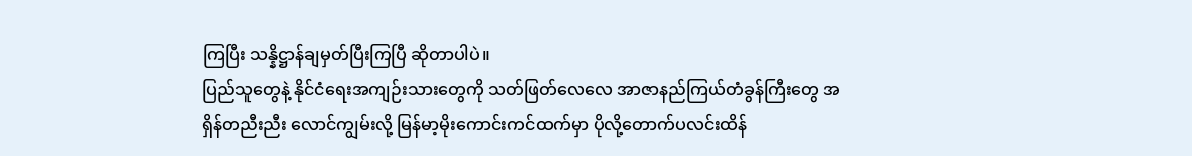ကြပြီး သန္နိဋ္ဌာန်ချမှတ်ပြီးကြပြီ ဆိုတာပါပဲ။
ပြည်သူတွေနဲ့ နိုင်ငံရေးအကျဉ်းသားတွေကို သတ်ဖြတ်လေလေ အာဇာနည်ကြယ်တံခွန်ကြီးတွေ အရှိန်တညီးညီး လောင်ကျွမ်းလို့ မြန်မာ့မိုးကောင်းကင်ထက်မှာ ပိုလို့တောက်ပလင်းထိန်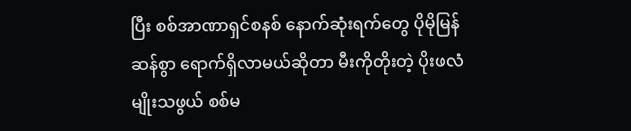ပြီး စစ်အာဏာရှင်စနစ် နောက်ဆုံးရက်တွေ ပိုမိုမြန်ဆန်စွာ ရောက်ရှိလာမယ်ဆိုတာ မီးကိုတိုးတဲ့ ပိုးဖလံမျိုးသဖွယ် စစ်မ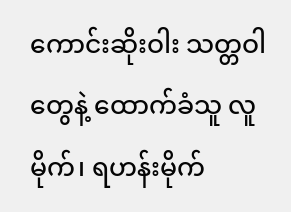ကောင်းဆိုးဝါး သတ္တဝါတွေနဲ့ ထောက်ခံသူ လူမိုက်၊ ရဟန်းမိုက်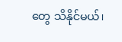တွေ သိနိုင်မယ်၊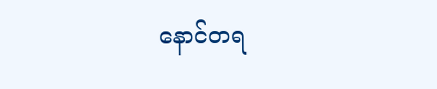နောင်တရ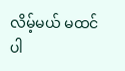လိမ့်မယ် မထင်ပါ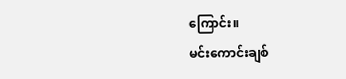ကြောင်း။
မင်းကောင်းချစ်